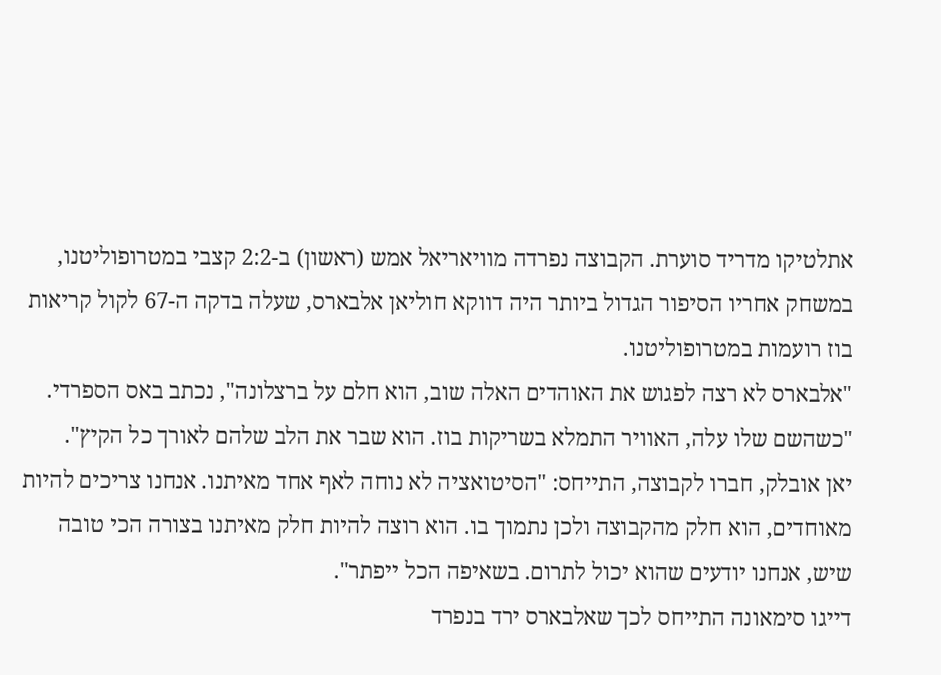אתלטיקו מדריד סוערת. הקבוצה נפרדה מוויאריאל אמש (ראשון) ב-2:2 קצבי במטרופוליטנו, במשחק אחריו הסיפור הגדול ביותר היה דווקא חוליאן אלבארס, שעלה בדקה ה-67 לקול קריאות בוז רועמות במטרופוליטנו.
"אלבארס לא רצה לפגוש את האוהדים האלה שוב, הוא חלם על ברצלונה", נכתב באס הספרדי. "כשהשם שלו עלה, האוויר התמלא בשריקות בוז. הוא שבר את הלב שלהם לאורך כל הקיץ".
יאן אובלק, חברו לקבוצה, התייחס: "הסיטואציה לא נוחה לאף אחד מאיתנו. אנחנו צריכים להיות מאוחדים, הוא חלק מהקבוצה ולכן נתמוך בו. הוא רוצה להיות חלק מאיתנו בצורה הכי טובה שיש, אנחנו יודעים שהוא יכול לתרום. בשאיפה הכל ייפתר".
דייגו סימאונה התייחס לכך שאלבארס ירד בנפרד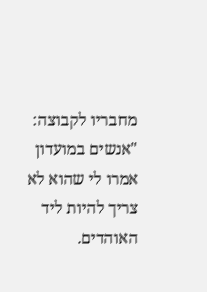מחבריו לקבוצה: "אנשים במועדון אמרו לי שהוא לא צריך להיות ליד האוהדים.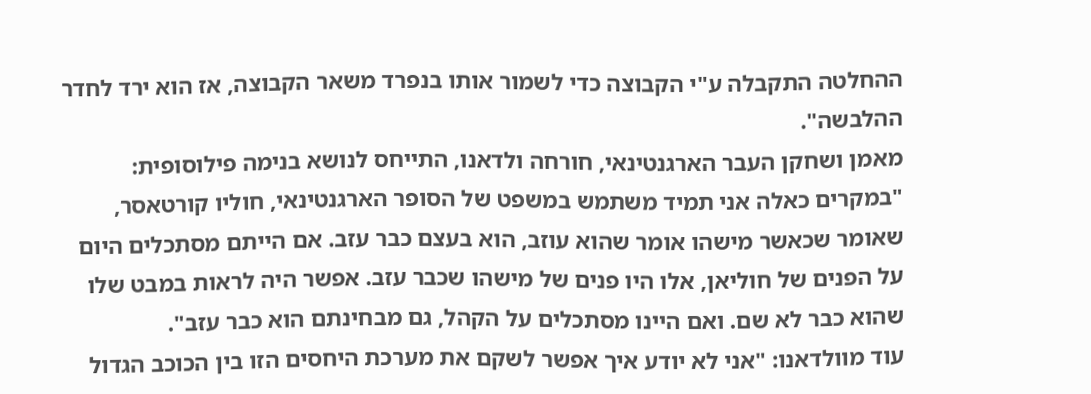ההחלטה התקבלה ע"י הקבוצה כדי לשמור אותו בנפרד משאר הקבוצה, אז הוא ירד לחדר ההלבשה".
מאמן ושחקן העבר הארגנטינאי, חורחה ולדאנו, התייחס לנושא בנימה פילוסופית: "במקרים כאלה אני תמיד משתמש במשפט של הסופר הארגנטינאי, חוליו קורטאסר, שאומר שכאשר מישהו אומר שהוא עוזב, הוא בעצם כבר עזב. אם הייתם מסתכלים היום על הפנים של חוליאן, אלו היו פנים של מישהו שכבר עזב. אפשר היה לראות במבט שלו שהוא כבר לא שם. ואם היינו מסתכלים על הקהל, גם מבחינתם הוא כבר עזב".
עוד מוולדאנו: "אני לא יודע איך אפשר לשקם את מערכת היחסים הזו בין הכוכב הגדול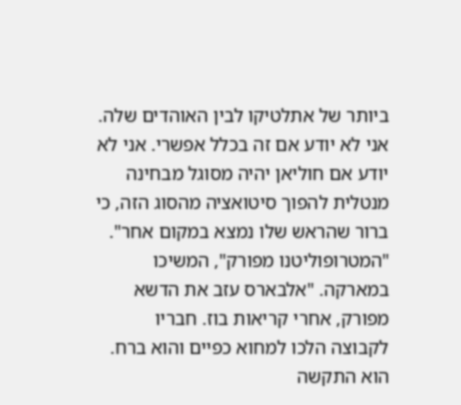ביותר של אתלטיקו לבין האוהדים שלה. אני לא יודע אם זה בכלל אפשרי. אני לא יודע אם חוליאן יהיה מסוגל מבחינה מנטלית להפוך סיטואציה מהסוג הזה, כי ברור שהראש שלו נמצא במקום אחר".
"המטרופוליטנו מפורק", המשיכו במארקה. "אלבארס עזב את הדשא מפורק, אחרי קריאות בוז. חבריו לקבוצה הלכו למחוא כפיים והוא ברח. הוא התקשה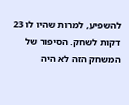להשפיע, למרות שהיו לו 23 דקות לשחק. הסיפור של המשחק הזה לא היה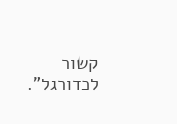קשור לכדורגל".